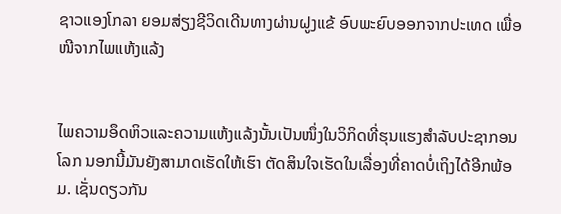ຊາວແອງໂກລາ ຍອມສ່ຽງຊີວິດເດີນທາງຜ່ານຝູງແຂ້ ອົບພະຍົບອອກຈາກປະເທດ ເພື່ອໜີຈາກໄພແຫ້ງແລ້ງ


ໄພຄວາມອຶດຫິວແລະຄວາມແຫ້ງແລ້ງນັ້ນເປັນໜຶ່ງໃນວິກິດທີ່ຮຸນແຮງສຳລັບປະຊາກອນໂລກ ນອກນີ້ມັນຍັງສາມາດເຮັດໃຫ້ເຮົາ ຕັດສິນໃຈເຮັດໃນເລື່ອງທີ່ຄາດບໍ່ເຖິງໄດ້ອີກພ້ອມ. ເຊັ່ນດຽວກັນ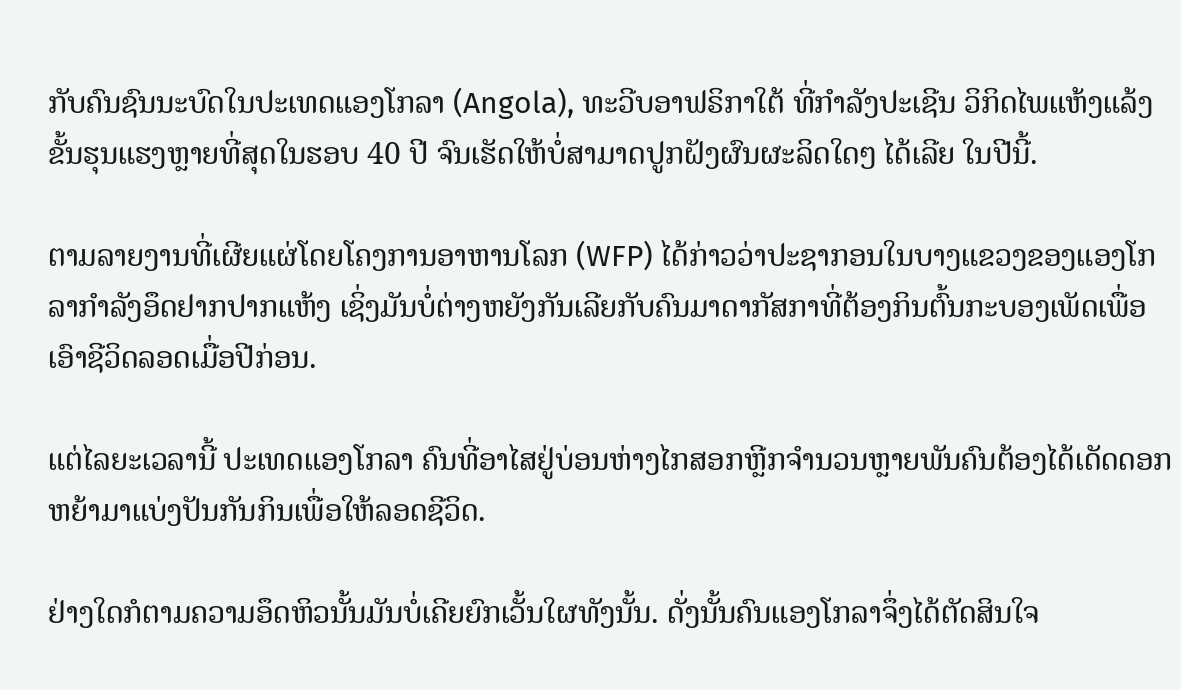ກັບຄົນຊົນນະບົດໃນປະເທດແອງໂກລາ (Angola), ທະວີບອາຟຣິກາໃຕ້ ທີ່ກໍາລັງປະເຊີນ ວິກິດໄພແຫ້ງແລ້ງຂັ້ນຮຸນແຮງຫຼາຍທີ່ສຸດໃນຮອບ 40 ປີ ຈົນເຮັດໃຫ້ບໍ່ສາມາດປູກຝັງຜົນຜະລິດໃດໆ ໄດ້ເລີຍ ໃນປີນີ້.

ຕາມລາຍງານທີ່ເຜີຍແຜ່ໂດຍໂຄງການອາຫານໂລກ (WFP) ໄດ້ກ່າວວ່າປະຊາກອນໃນບາງແຂວງຂອງແອງໂກລາກໍາລັງອຶດຢາກປາກແຫ້ງ ເຊິ່ງມັນບໍ່ຕ່າງຫຍັງກັນເລີຍກັບຄົນມາດາກັສກາທີ່ຕ້ອງກິນຕົ້ນກະບອງເພັດເພື່ອເອົາຊີວິດລອດເມື່ອປີກ່ອນ.

ແຕ່ໄລຍະເວລານີ້ ປະເທດແອງໂກລາ ຄົນທີ່ອາໄສຢູ່ບ່ອນຫ່າງໄກສອກຫຼີກຈຳນວນຫຼາຍພັນຄົນຕ້ອງໄດ້ເດັດດອກຫຍ້າມາແບ່ງປັນກັນກິນເພື່ອໃຫ້ລອດຊີວິດ.

ຢ່າງໃດກໍຕາມຄວາມອຶດຫິວນັ້ນມັນບໍ່ເຄີຍຍົກເວັ້ນໃຜທັງນັ້ນ. ດັ່ງນັ້ນຄົນແອງໂກລາຈຶ່ງໄດ້ຕັດສິນໃຈ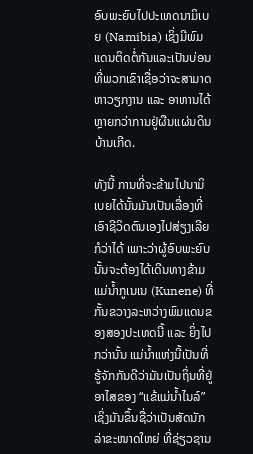ອົບພະຍົບໄປປະເທດນາມິເບຍ (Namibia) ເຊິ່ງມີພົມແດນຕິດຕໍ່ກັນແລະເປັນບ່ອນທີ່ພວກເຂົາເຊື່ອວ່າຈະສາມາດຫາວຽກງານ ແລະ ອາຫານໄດ້ຫຼາຍກວ່າການຢູ່ຜືນແຜ່ນດິນບ້ານເກີດ.

ທັງນີ້ ການທີ່ຈະຂ້າມໄປນາມິເບຍໄດ້ນັ້ນມັນເປັນເລື່ອງທີ່ເອົາຊີວິດຕົນເອງໄປສ່ຽງເລີຍກໍວ່າໄດ້ ເພາະວ່າຜູ້ອົບພະຍົບນັ້ນຈະຕ້ອງໄດ້ເດີນທາງຂ້າມແມ່ນ້ຳກູເນເນ (Kunene) ທີ່ກັ້ນຂວາງລະຫວ່າງພົມແດນຂອງສອງປະເທດນີ້ ແລະ ຍິ່ງໄປກວ່ານັ້ນ ແມ່ນ້ຳແຫ່ງນີ້ເປັນທີ່ຮູ້ຈັກກັນດີວ່າມັນເປັນຖິ່ນທີ່ຢູ່ອາໄສຂອງ “ແຂ້ແມ່ນ້ຳໄນລ໌” ເຊິ່ງມັນຂຶ້ນຊື່ວ່າເປັນສັດນັກລ່າຂະໜາດໃຫຍ່ ທີ່ຊ່ຽວຊານ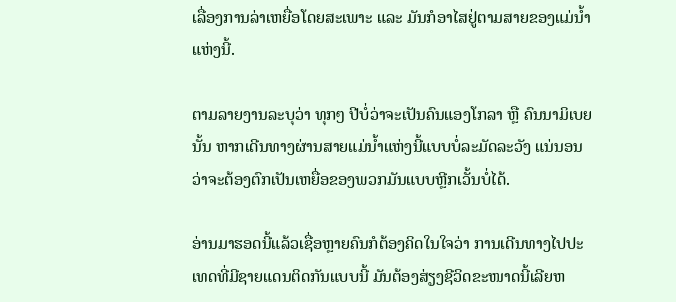ເລື່ອງການລ່າເຫຍື່ອໂດຍສະເພາະ ແລະ ມັນກໍອາໄສຢູ່ຕາມສາຍຂອງແມ່ນໍ້າແຫ່ງນີ້.

ຕາມລາຍງານລະບຸວ່າ ທຸກໆ ປີບໍ່ວ່າຈະເປັນຄົນແອງໂກລາ ຫຼື ຄົນນາມິເບຍນັ້ນ ຫາກເດີນທາງຜ່ານສາຍແມ່ນ້ຳແຫ່ງນີ້ແບບບໍ່ລະມັດລະວັງ ແນ່ນອນວ່າຈະຕ້ອງຕົກເປັນເຫຍື່ອຂອງພວກມັນແບບຫຼີກເວັ້ນບໍ່ໄດ້.

ອ່ານມາຮອດນີ້ແລ້ວເຊື່ອຫຼາຍຄົນກໍຕ້ອງຄິດໃນໃຈວ່າ ການເດີນທາງໄປປະເທດທີ່ມີຊາຍແດນຕິດກັນແບບນີ້ ມັນຕ້ອງສ່ຽງຊີວິດຂະໜາດນີ້ເລີຍຫ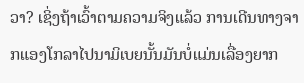ວາ? ເຊິ່ງຖ້າເວົ້າຕາມຄວາມຈິງແລ້ວ ການເດີນທາງຈາກແອງໂກລາໄປນາມິເບຍນັ້ນມັນບໍ່ແມ່ນເລື່ອງຍາກ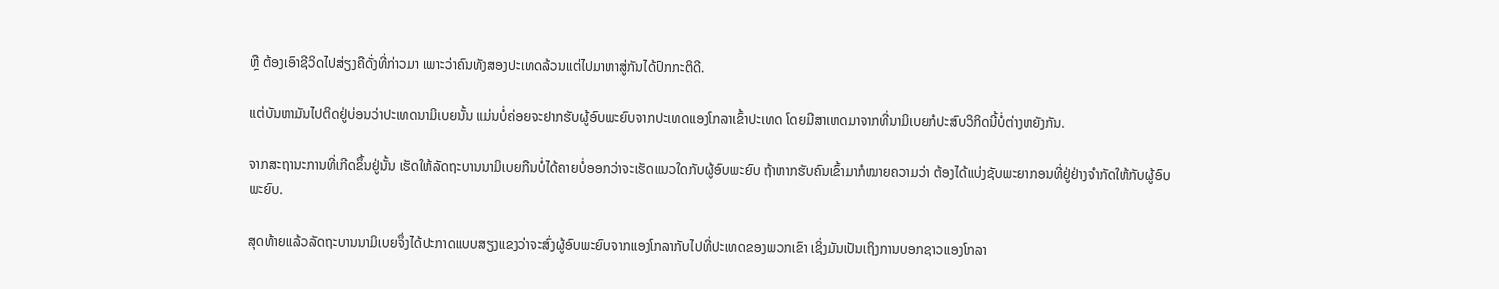ຫຼື ຕ້ອງເອົາຊີວິດໄປສ່ຽງຄືດັ່ງທີ່ກ່າວມາ ເພາະວ່າຄົນທັງສອງປະເທດລ້ວນແຕ່ໄປມາຫາສູ່ກັນໄດ້ປົກກະຕິດີ.

ແຕ່ບັນຫາມັນໄປຕິດຢູ່ບ່ອນວ່າປະເທດນາມິເບຍນັ້ນ ແມ່ນບໍ່ຄ່ອຍຈະຢາກຮັບຜູ້ອົບພະຍົບຈາກປະເທດແອງໂກລາເຂົ້າປະເທດ ໂດຍມີສາເຫດມາຈາກທີ່ນາມິເບຍກໍປະສົບວິກິດນີ້ບໍ່ຕ່າງຫຍັງກັນ.

ຈາກສະຖານະການທີ່ເກີດຂຶ້ນຢູ່ນັ້ນ ເຮັດໃຫ້ລັດຖະບານນາມິເບຍກືນບໍ່ໄດ້ຄາຍບໍ່ອອກວ່າຈະເຮັດແນວໃດກັບຜູ້ອົບພະຍົບ ຖ້າຫາກຮັບຄົນເຂົ້າມາກໍໝາຍຄວາມວ່າ ຕ້ອງໄດ້ແບ່ງຊັບພະຍາກອນທີ່ຢູ່ຢ່າງຈໍາກັດໃຫ້ກັບຜູ້ອົບພະຍົບ.

ສຸດທ້າຍແລ້ວລັດຖະບານນາມິເບຍຈຶ່ງໄດ້ປະກາດແບບສຽງແຂງວ່າຈະສົ່ງຜູ້ອົບພະຍົບຈາກແອງໂກລາກັບໄປທີ່ປະເທດຂອງພວກເຂົາ ເຊິ່ງມັນເປັນເຖິງການບອກຊາວແອງໂກລາ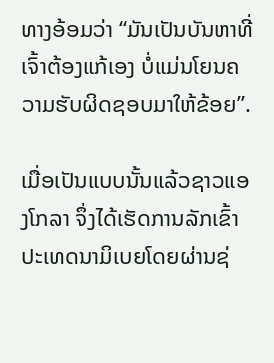ທາງອ້ອມວ່າ “ມັນເປັນບັນຫາທີ່ເຈົ້າຕ້ອງແກ້ເອງ ບໍ່ແມ່ນໂຍນຄວາມຮັບຜິດຊອບມາໃຫ້ຂ້ອຍ”.

ເມື່ອເປັນແບບນັ້ນແລ້ວຊາວແອງໂກລາ ຈຶ່ງໄດ້ເຮັດການລັກເຂົ້າປະເທດນາມິເບຍໂດຍຜ່ານຊ່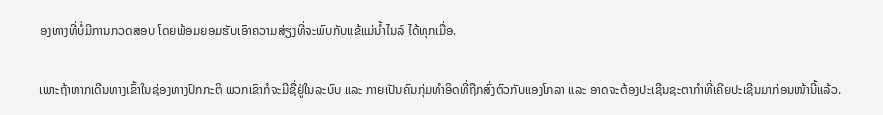ອງທາງທີ່ບໍ່ມີການກວດສອບ ໂດຍພ້ອມຍອມຮັບເອົາຄວາມສ່ຽງທີ່ຈະພົບກັບແຂ້ແມ່ນ້ຳໄນລ໌ ໄດ້ທຸກເມື່ອ.

ເພາະຖ້າຫາກເດີນທາງເຂົ້າໃນຊ່ອງທາງປົກກະຕິ ພວກເຂົາກໍຈະມີຊື່ຢູ່ໃນລະບົບ ແລະ ກາຍເປັນຄົນກຸ່ມທໍາອິດທີ່ຖືກສົ່ງຕົວກັບແອງໂກລາ ແລະ ອາດຈະຕ້ອງປະເຊີນຊະຕາກໍາທີ່ເຄີຍປະເຊີນມາກ່ອນໜ້ານີ້ແລ້ວ.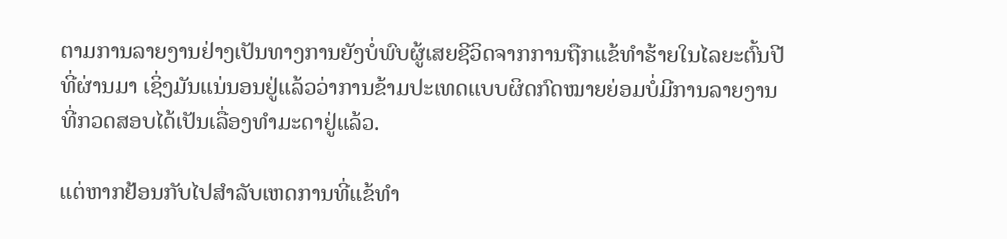ຕາມການລາຍງານຢ່າງເປັນທາງການຍັງບໍ່ພົບຜູ້ເສຍຊີວິດຈາກການຖືກແຂ້ທຳຮ້າຍໃນໄລຍະຕົ້ນປີທີ່ຜ່ານມາ ເຊິ່ງມັນແນ່ນອນຢູ່ແລ້ວວ່າການຂ້າມປະເທດແບບຜິດກົດໝາຍຍ່ອມບໍ່ມີການລາຍງານທີ່ກວດສອບໄດ້ເປັນເລື່ອງທໍາມະດາຢູ່ແລ້ວ.

ແຕ່ຫາກຢ້ອນກັບໄປສໍາລັບເຫດການທີ່ແຂ້ທຳ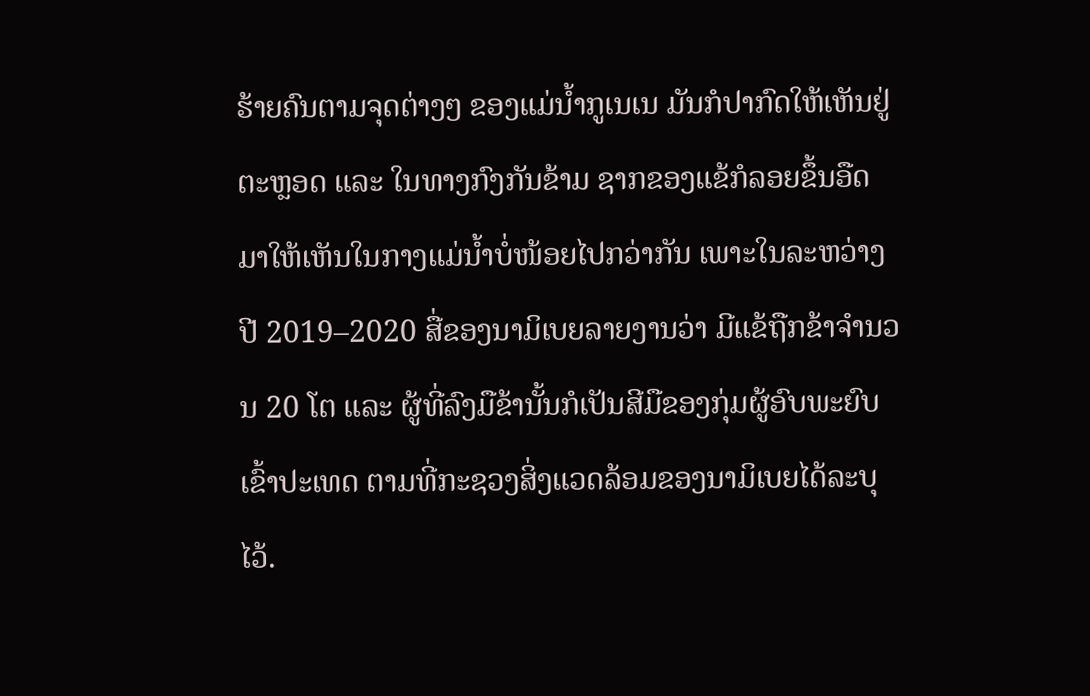ຮ້າຍຄົນຕາມຈຸດຕ່າງໆ ຂອງແມ່ນ້ຳກູເນເນ ມັນກໍປາກົດໃຫ້ເຫັນຢູ່ຕະຫຼອດ ແລະ ໃນທາງກົງກັນຂ້າມ ຊາກຂອງແຂ້ກໍລອຍຂຶ້ນອືດມາໃຫ້ເຫັນໃນກາງແມ່ນ້ຳບໍ່ໜ້ອຍໄປກວ່າກັນ ເພາະໃນລະຫວ່າງປີ 2019–2020 ສື່ຂອງນາມິເບຍລາຍງານວ່າ ມີແຂ້ຖືກຂ້າຈຳນວນ 20 ໂຕ ແລະ ຜູ້ທີ່ລົງມືຂ້ານັ້ນກໍເປັນສີມືຂອງກຸ່ມຜູ້ອົບພະຍົບເຂົ້າປະເທດ ຕາມທີ່ກະຊວງສິ່ງແວດລ້ອມຂອງນາມິເບຍໄດ້ລະບຸໄວ້.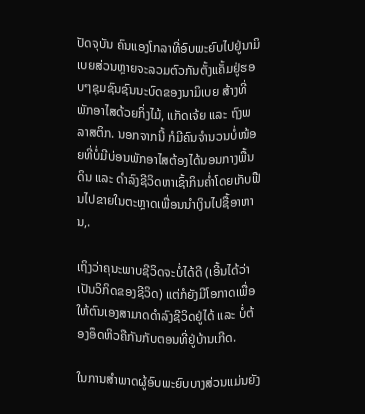ປັດຈຸບັນ ຄົນແອງໂກລາທີ່ອົບພະຍົບໄປຢູ່ນາມິເບຍສ່ວນຫຼາຍຈະລວມຕົວກັນຕັ້ງແຄັ້ມຢູ່ຮອບໆຊຸມຊົນຊົນນະບົດຂອງນາມິເບຍ ສ້າງທີ່ພັກອາໄສດ້ວຍກິ່ງໄມ້, ແກັດເຈ້ຍ ແລະ ຖົງພລາສຕິກ. ນອກຈາກນີ້ ກໍມີຄົນຈຳນວນບໍ່ໜ້ອຍທີ່ບໍ່ມີບ່ອນພັກອາໄສຕ້ອງໄດ້ນອນກາງພື້ນດິນ ແລະ ດໍາລົງຊີວິດຫາເຊົ້າກິນຄໍ່າໂດຍເກັບຟືນໄປຂາຍໃນຕະຫຼາດເພື່ອນນຳເງິນໄປຊື້ອາຫານ,.

ເຖິງວ່າຄຸນະພາບຊີວິດຈະບໍ່ໄດ້ດີ (ເອີ້ນໄດ້ວ່າເປັນວິກິດຂອງຊີວິດ) ແຕ່ກໍຍັງມີໂອກາດເພື່ອໃຫ້ຕົນເອງສາມາດດໍາລົງຊີວິດຢູ່ໄດ້ ແລະ ບໍ່ຕ້ອງອຶດຫິວຄືກັນກັບຕອນທີ່ຢູ່ບ້ານເກີດ.

ໃນການສໍາພາດຜູ້ອົບພະຍົບບາງສ່ວນແມ່ນຍັງ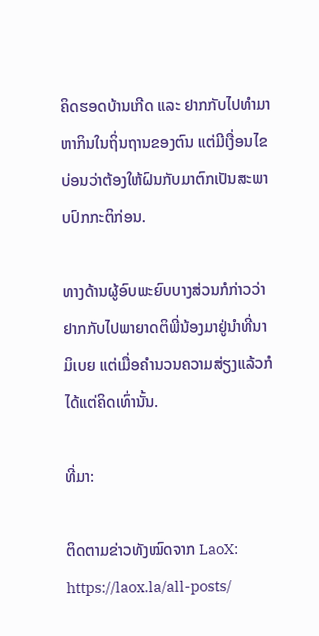ຄິດຮອດບ້ານເກີດ ແລະ ຢາກກັບໄປທໍາມາຫາກິນໃນຖິ່ນຖານຂອງຕົນ ແຕ່ມີເງື່ອນໄຂບ່ອນວ່າຕ້ອງໃຫ້ຝົນກັບມາຕົກເປັນສະພາບປົກກະຕິກ່ອນ.

ທາງດ້ານຜູ້ອົບພະຍົບບາງສ່ວນກໍກ່າວວ່າຢາກກັບໄປພາຍາດຕິພີ່ນ້ອງມາຢູ່ນຳທີ່ນາມິເບຍ ແຕ່ເມື່ອຄໍານວນຄວາມສ່ຽງແລ້ວກໍໄດ້ແຕ່ຄິດເທົ່ານັ້ນ.

ທີ່ມາ:

ຕິດຕາມຂ່າວທັງໝົດຈາກ LaoX: https://laox.la/all-posts/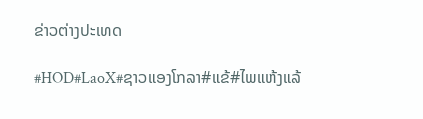ຂ່າວຕ່າງປະເທດ

#HOD#LaoX#ຊາວແອງໂກລາ#ແຂ້#ໄພແຫ້ງແລ້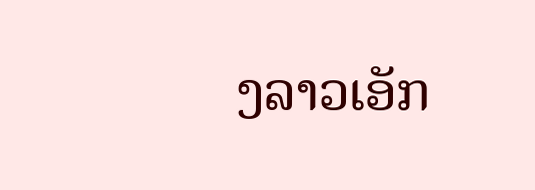ງລາວເອັກ